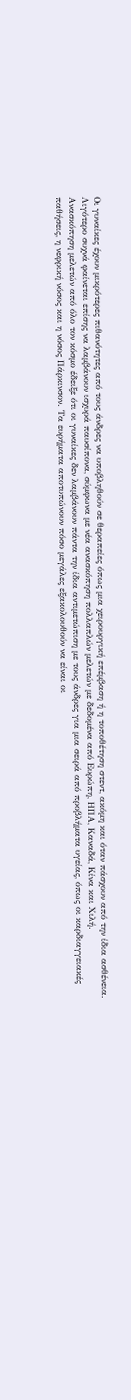Οι γυναίκες έχουν μικρότερες πιθανότητες από τους άνδρες να υποβληθούν σε θεραπείες όπως μια χειρουργική επέμβαση ή η τοποθέτηση στεντ, ακόμη και όταν πάσχουν από την ίδια ασθένεια. Λιγότερο συχνά φαίνεται επίσης να λαμβάνουν ισχυρά παυσίπονα, σύμφωνα με νέα ανασκόπηση πολλαπλών μελετών με δεδομένα από Ευρώπη, ΗΠΑ, Καναδά, Κίνα και Χιλή.
Ανασκόπηση μελετών από όλο τον κόσμο έδειξε ότι οι γυναίκες δεν λαμβάνουν πάντα την ίδια αντιμετώπιση με τους άνδρες για μια σειρά από προβλήματα υγείας, όπως οι καρδιαγγειακές παθήσεις, η νεφρική νόσος και η νόσος Πάρκινσον. Τα ευρήματα αποτυπώνουν πόσο μεγάλες εξακολουθούν να είναι οι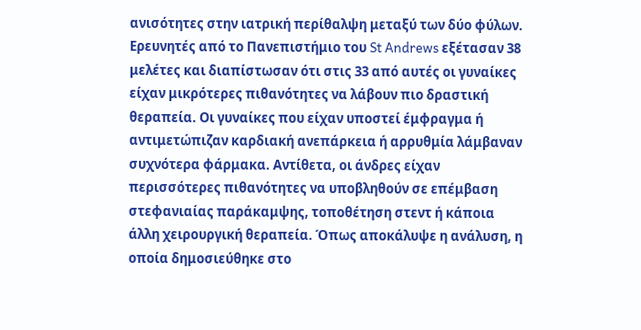ανισότητες στην ιατρική περίθαλψη μεταξύ των δύο φύλων.
Ερευνητές από το Πανεπιστήμιο του St Andrews εξέτασαν 38 μελέτες και διαπίστωσαν ότι στις 33 από αυτές οι γυναίκες είχαν μικρότερες πιθανότητες να λάβουν πιο δραστική θεραπεία. Οι γυναίκες που είχαν υποστεί έμφραγμα ή αντιμετώπιζαν καρδιακή ανεπάρκεια ή αρρυθμία λάμβαναν συχνότερα φάρμακα. Αντίθετα, οι άνδρες είχαν περισσότερες πιθανότητες να υποβληθούν σε επέμβαση στεφανιαίας παράκαμψης, τοποθέτηση στεντ ή κάποια άλλη χειρουργική θεραπεία. Όπως αποκάλυψε η ανάλυση, η οποία δημοσιεύθηκε στο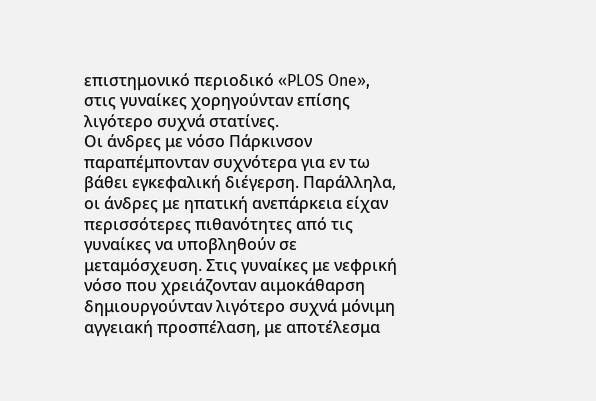επιστημονικό περιοδικό «PLOS One», στις γυναίκες χορηγούνταν επίσης λιγότερο συχνά στατίνες.
Οι άνδρες με νόσο Πάρκινσον παραπέμπονταν συχνότερα για εν τω βάθει εγκεφαλική διέγερση. Παράλληλα, οι άνδρες με ηπατική ανεπάρκεια είχαν περισσότερες πιθανότητες από τις γυναίκες να υποβληθούν σε μεταμόσχευση. Στις γυναίκες με νεφρική νόσο που χρειάζονταν αιμοκάθαρση δημιουργούνταν λιγότερο συχνά μόνιμη αγγειακή προσπέλαση, με αποτέλεσμα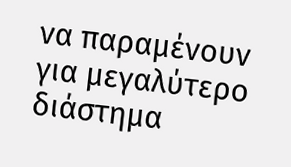να παραμένουν για μεγαλύτερο διάστημα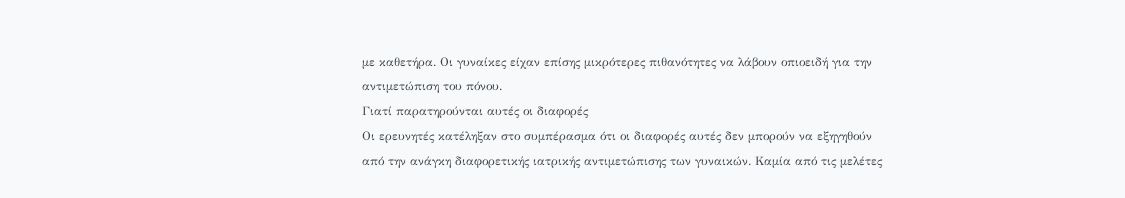με καθετήρα. Οι γυναίκες είχαν επίσης μικρότερες πιθανότητες να λάβουν οπιοειδή για την αντιμετώπιση του πόνου.
Γιατί παρατηρούνται αυτές οι διαφορές
Οι ερευνητές κατέληξαν στο συμπέρασμα ότι οι διαφορές αυτές δεν μπορούν να εξηγηθούν από την ανάγκη διαφορετικής ιατρικής αντιμετώπισης των γυναικών. Καμία από τις μελέτες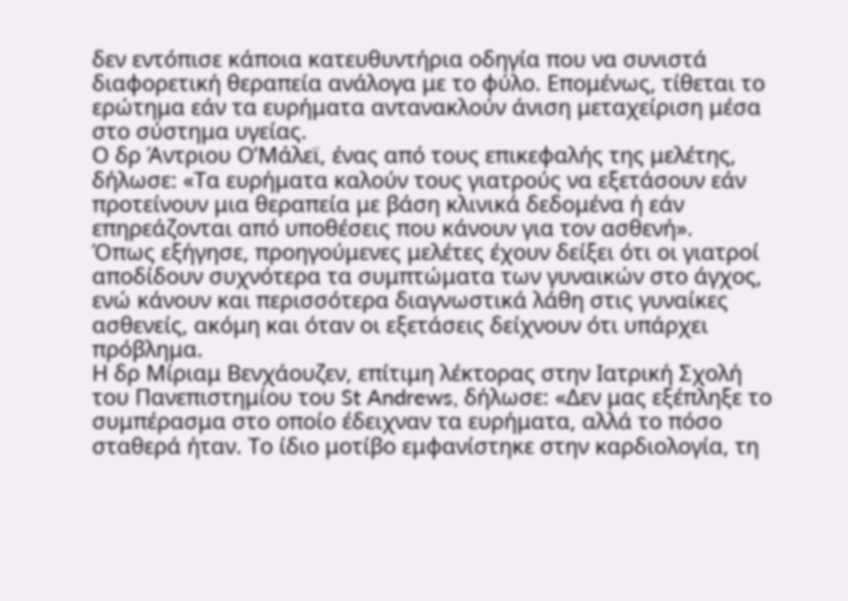δεν εντόπισε κάποια κατευθυντήρια οδηγία που να συνιστά διαφορετική θεραπεία ανάλογα με το φύλο. Επομένως, τίθεται το ερώτημα εάν τα ευρήματα αντανακλούν άνιση μεταχείριση μέσα στο σύστημα υγείας.
Ο δρ Άντριου Ο’Μάλεϊ, ένας από τους επικεφαλής της μελέτης, δήλωσε: «Τα ευρήματα καλούν τους γιατρούς να εξετάσουν εάν προτείνουν μια θεραπεία με βάση κλινικά δεδομένα ή εάν επηρεάζονται από υποθέσεις που κάνουν για τον ασθενή».
Όπως εξήγησε, προηγούμενες μελέτες έχουν δείξει ότι οι γιατροί αποδίδουν συχνότερα τα συμπτώματα των γυναικών στο άγχος, ενώ κάνουν και περισσότερα διαγνωστικά λάθη στις γυναίκες ασθενείς, ακόμη και όταν οι εξετάσεις δείχνουν ότι υπάρχει πρόβλημα.
Η δρ Μίριαμ Βενχάουζεν, επίτιμη λέκτορας στην Ιατρική Σχολή του Πανεπιστημίου του St Andrews, δήλωσε: «Δεν μας εξέπληξε το συμπέρασμα στο οποίο έδειχναν τα ευρήματα, αλλά το πόσο σταθερά ήταν. Το ίδιο μοτίβο εμφανίστηκε στην καρδιολογία, τη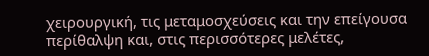χειρουργική, τις μεταμοσχεύσεις και την επείγουσα περίθαλψη και, στις περισσότερες μελέτες,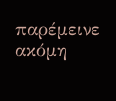παρέμεινε ακόμη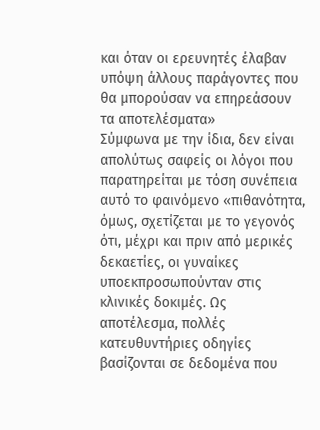και όταν οι ερευνητές έλαβαν υπόψη άλλους παράγοντες που θα μπορούσαν να επηρεάσουν τα αποτελέσματα»
Σύμφωνα με την ίδια, δεν είναι απολύτως σαφείς οι λόγοι που παρατηρείται με τόση συνέπεια αυτό το φαινόμενο «πιθανότητα, όμως, σχετίζεται με το γεγονός ότι, μέχρι και πριν από μερικές δεκαετίες, οι γυναίκες υποεκπροσωπούνταν στις κλινικές δοκιμές. Ως αποτέλεσμα, πολλές κατευθυντήριες οδηγίες βασίζονται σε δεδομένα που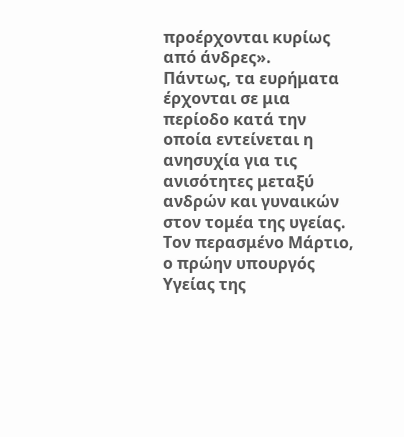προέρχονται κυρίως από άνδρες».
Πάντως, τα ευρήματα έρχονται σε μια περίοδο κατά την οποία εντείνεται η ανησυχία για τις ανισότητες μεταξύ ανδρών και γυναικών στον τομέα της υγείας. Τον περασμένο Μάρτιο, ο πρώην υπουργός Υγείας της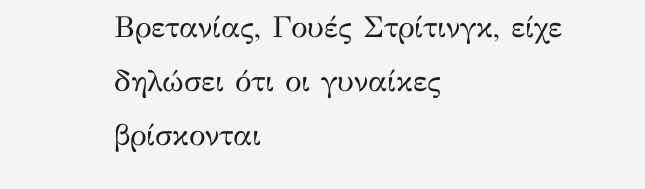Βρετανίας, Γουές Στρίτινγκ, είχε δηλώσει ότι οι γυναίκες βρίσκονται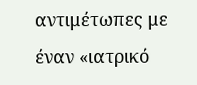αντιμέτωπες με έναν «ιατρικό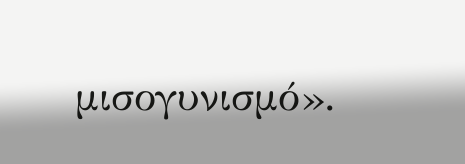μισογυνισμό».